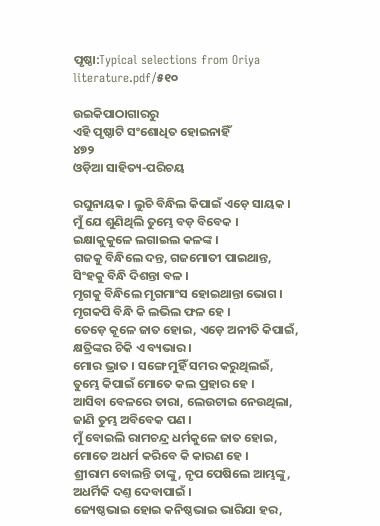ପୃଷ୍ଠା:Typical selections from Oriya literature.pdf/୫୧୦

ଉଇକିପାଠାଗାର‌ରୁ
ଏହି ପୃଷ୍ଠାଟି ସଂଶୋଧିତ ହୋଇନାହିଁ
୪୭୨
ଓଡ଼ିଆ ସାହିତ୍ୟ-ପରିଚୟ

ରଘୁନାୟକ । ଲୁଚି ବିନ୍ଧିଲ କିପାଇଁ ଏଡ଼େ ସାୟକ ।
ମୁଁ ଯେ ଶୁଣିଥିଲି ତୁମ୍ଭେ ବଡ଼ ବିବେକ ।
ଇକ୍ଷାକୁକୁଳେ ଲଗାଇଲ କଳଙ୍କ ।
ଗଜକୁ ବିନ୍ଧିଲେ ଦନ୍ତ, ଗଜମୋ‌ତୀ ପାଇଥାନ୍ତ,
ସିଂହକୁ ବିନ୍ଧି ଦିଶନ୍ତା ବଳ ।
ମୃଗକୁ ବିନ୍ଧିଲେ ମୃଗମାଂସ ହୋଇଥାନ୍ତା ଭୋଗ ।
ମୃଗକପି ବିନ୍ଧି କି ଲଭିଲ ଫଳ ହେ ।
ତେଡ଼େ କୂଳେ ଜାତ ହୋଇ, ଏଡ଼େ ଅନୀତି କିପାଇଁ,
କ୍ଷତ୍ରିଙ୍କର ଚିକି ଏ ବ୍ୟଭାର ।
ମୋର ଭ୍ରାତ । ସଙ୍ଗେ ମୁହିଁ ସମର କରୁଥିଲଇଁ,
ତୁମ୍ଭେ କିପାଇଁ ମୋତେ କଲ ପ୍ରହାର ହେ ।
ଆସିବା ବେଳରେ ତାରା, ଲେଉଟାଇ ନେଉଥିଲା,
ଜାଣି ତୁମ୍ଭ ଅବିବେକ ପଣ ।
ମୁଁ ବୋଇଲି ରାମଚନ୍ଦ୍ର ଧର୍ମକୁଳେ ଜାତ ହୋଇ,
ମୋତେ ଅଧର୍ମ କରିବେ କି କାରଣ ହେ ।
ଶ୍ରୀରାମ ବୋଲନ୍ତି ତାଙ୍କୁ, ନୃପ ପେଷିଲେ ଆମ୍ଭଙ୍କୁ,
ଅଧର୍ମିକି ଦଣ୍ତ ଦେବାପାଇଁ ।
ଜ୍ୟେଷ୍ଠଭାଇ ହୋଇ କନିଷ୍ଠଭାଇ ଭାରିଯା ହର,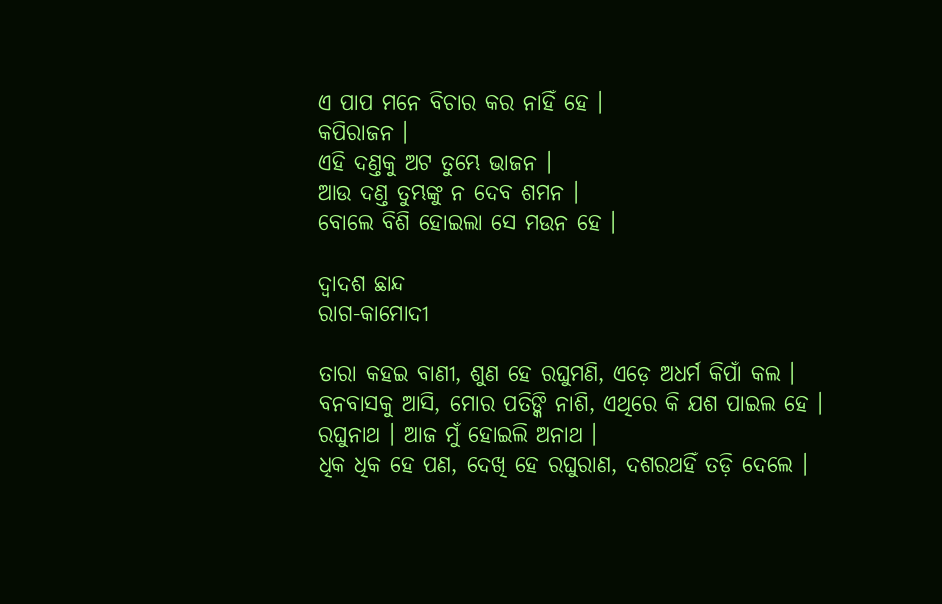ଏ ପାପ ମନେ ବିଚାର କର ନାହିଁ ହେ ।
କପିରାଜନ ।
ଏହି ଦଣ୍ତକୁ ଅଟ ତୁମ୍ଭେ ଭାଜନ ।
ଆଉ ଦଣ୍ତ ତୁମ୍ଭଙ୍କୁ ନ ଦେବ ଶମନ ।
ବୋଲେ ବିଶି ହୋଇଲା ସେ ମଉନ ହେ ।

ଦ୍ୱାଦଶ ଛାନ୍ଦ
ରାଗ-କାମୋଦୀ

ତାରା କ‌ହଇ ବାଣୀ, ଶୁଣ ହେ ରଘୁମଣି, ଏଡ଼େ ଅଧର୍ମ କିପାଁ କଲ ।
ବନବାସକୁ ଆସି, ମୋର ପ‌ତିଙ୍କି ନାଶି, ଏଥିରେ କି ଯଶ ପାଇଲ ହେ ।
ରଘୁନାଥ । ଆଜ ମୁଁ ହୋଇଲି ଅନାଥ ।
ଧିକ ଧିକ ହେ ପଣ, ଦେଖି ହେ ରଘୁରାଣ, ଦଶରଥହିଁ ତଡ଼ି ଦେଲେ ।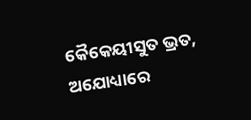କୈକେୟୀସୁତ ଭ୍ରତ, ଅଯୋଧ୍ୟାରେ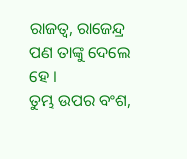ରାଜତ୍ୱ, ରାଜେନ୍ଦ୍ର ପଣ ତାଙ୍କୁ ଦେଲେ ହେ ।
ତୁମ୍ଭ ଉପର ବଂଶ,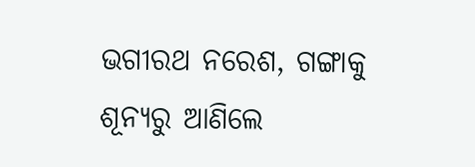ଭଗୀରଥ ନରେଶ, ଗଙ୍ଗାକୁ ଶୂନ୍ୟରୁ ଆଣିଲେ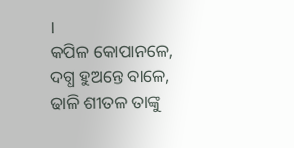।
କପିଳ କୋପାନଳେ, ଦଗ୍ଧ ହୁଅନ୍ତେ ବାଳେ, ଢାଳି ଶୀତଳ ତାଙ୍କୁ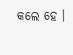କଲେ ହେ ।